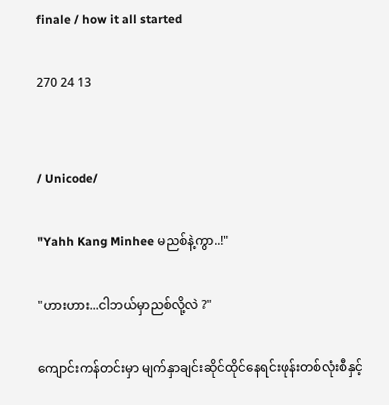finale / how it all started

270 24 13


/ Unicode/

"Yahh Kang Minhee မညစ်နဲ့ကွာ..!"

"ဟားဟား...ငါဘယ်မှာညစ်လို့လဲ ?"

ကျောင်းကန်တင်းမှာ မျက်နှာချင်းဆိုင်ထိုင်နေရင်းဖုန်းတစ်လုံးစီနှင့်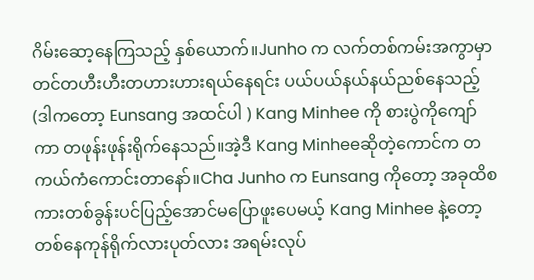ဂိမ်းဆော့နေကြသည့် နှစ်ယောက်။Junho က လက်တစ်ကမ်းအကွာမှာတင်တဟီးဟီးတဟားဟားရယ်နေရင်း ပယ်ပယ်နယ်နယ်ညစ်နေသည့်(ဒါကတော့ Eunsang အထင်ပါ ) Kang Minhee ကို စားပွဲကိုကျော်ကာ တဖုန်းဖုန်းရိုက်နေသည်။အဲ့ဒီ Kang Minheeဆိုတဲ့ကောင်က တကယ်ကံကောင်းတာနော်။Cha Junho က Eunsang ကိုတော့ အခုထိစကားတစ်ခွန်းပင်ပြည့်အောင်မပြောဖူးပေမယ့် Kang Minhee နဲ့တော့ တစ်နေကုန်ရိုက်လားပုတ်လား အရမ်းလုပ်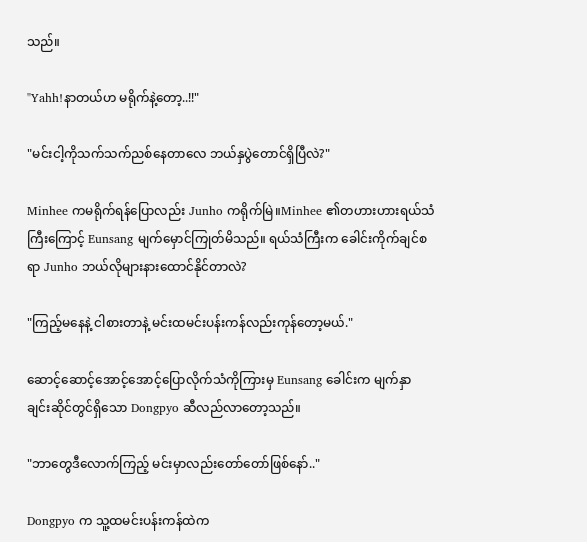သည်။

"Yahh!နာတယ်ဟ မရိုက်နဲ့တော့..!!"

"မင်းငါ့ကိုသက်သက်ညစ်နေတာလေ ဘယ်နှပွဲတောင်ရှိပြီလဲ?"

Minhee ကမရိုက်ရန်ပြောလည်း Junho ကရိုက်မြဲ။Minhee ၏တဟားဟားရယ်သံကြီးကြောင့် Eunsang မျက်မှောင်ကြုတ်မိသည်။ ရယ်သံကြီးက ခေါင်းကိုက်ချင်စရာ Junho ဘယ်လိုများနားထောင်နိုင်တာလဲ?

"ကြည့်မနေနဲ့ ငါစားတာနဲ့ မင်းထမင်းပန်းကန်လည်းကုန်တော့မယ်."

ဆောင့်ဆောင့်အောင့်အောင့်ပြောလိုက်သံကိုကြားမှ Eunsang ခေါင်းက မျက်နှာချင်းဆိုင်တွင်ရှိသော Dongpyo ဆီလည်လာတော့သည်။

"ဘာတွေဒီလောက်ကြည့် မင်းမှာလည်းတော်တော်ဖြစ်နော်.."

Dongpyo က သူ့ထမင်းပန်းကန်ထဲက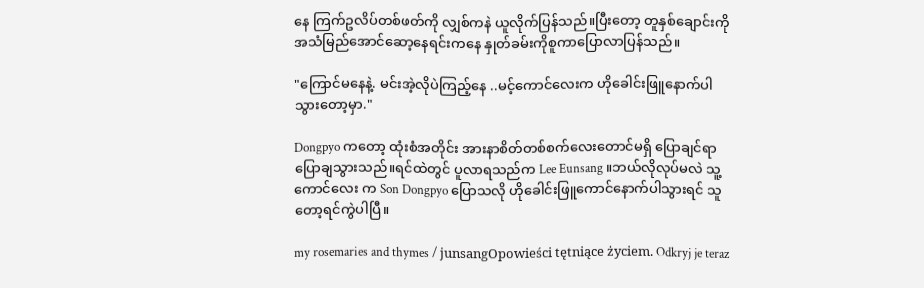နေ ကြက်ဥလိပ်တစ်ဖတ်ကို လျှစ်ကနဲ ယူလိုက်ပြန်သည်။ပြီးတော့ တူနှစ်ချောင်းကိုအသံမြည်အောင်ဆော့နေရင်းကနေ နှုတ်ခမ်းကိုစူကာပြောလာပြန်သည်။

"ကြောင်မနေနဲ့. မင်းအဲ့လိုပဲကြည့်နေ ..မင့်ကောင်လေးက ဟိုခေါင်းဖြူနောက်ပါသွားတော့မှာ."

Dongpyo ကတော့ ထုံးစံအတိုင်း အားနာစိတ်တစ်စက်လေးတောင်မရှိ ပြောချင်ရာပြောချသွားသည်။ရင်ထဲတွင် ပူလာရသည်က Lee Eunsang ။ဘယ်လိုလုပ်မလဲ သူ့ကောင်လေး က Son Dongpyo ပြောသလို ဟိုခေါင်းဖြူကောင်နောက်ပါသွားရင် သူတော့ရင်ကွဲပါပြီ။

my rosemaries and thymes / junsangOpowieści tętniące życiem. Odkryj je teraz